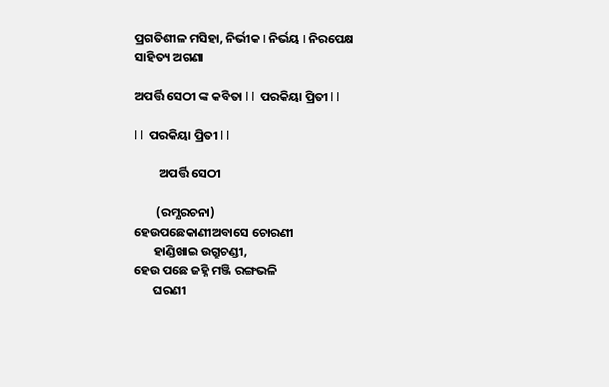ପ୍ରଗତିଶୀଳ ମସିହା, ନିର୍ଭୀକ I ନିର୍ଭୟ I ନିରପେକ୍ଷ
ସାହିତ୍ୟ ଅଗଣା

ଅପର୍ତ୍ତି ସେଠୀ ଙ୍କ କବିତା l l  ପରକି‌ୟା ପ୍ରିତୀ l l

l l  ପରକି‌ୟା ପ୍ରିତୀ l l

         ଅପର୍ତ୍ତି ସେଠୀ

        (ରମ୍ଯରଚନା)
ହେଉପଛେକାଣୀଅବାସେ ଚୋରଣୀ
       ହାଣ୍ଡିଖାଇ‌ ଉଗ୍ରୁଚଣ୍ଡୀ,
ହେଉ ପଛେ ଜହ୍ନି ମଞ୍ଜି ରଙ୍ଗଭଳି
       ଘରଣୀ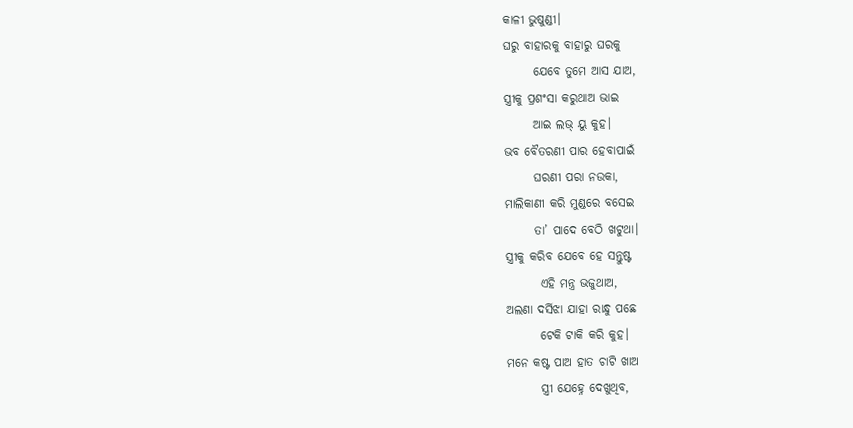କାଳୀ ଭୁଷୁଣ୍ଡୀ।
ଘରୁ ବାହାରକୁ ବାହାରୁ ଘରକୁ
      ଯେବେ ତୁମେ ଆସ ଯାଅ,
ସ୍ତ୍ରୀକୁ ପ୍ରଶଂସା କରୁଥାଅ ଭାଇ
      ଆଇ ଲଭ୍ ୟୁ କୁହ।
ଭବ ବୈତରଣୀ ପାର ହେବାପାଇଁ
      ଘରଣୀ ପରା ନ‌ଉକା,
ମାଲିକାଣୀ କରି ମୁଣ୍ଡରେ ବସେଇ
      ତା’ ପାଦେ ବେଠି ଖଟୁଥା‌।
ସ୍ତ୍ରୀକୁ କରିବ ଯେବେ ହେ ସନ୍ତୁଷ୍ଟ
       ଏହି ମନ୍ତ୍ର ଭଜୁଥାଅ,
ଅଲଣା‌ ଦର୍ସିଝା ଯାହା ରାନ୍ଧୁ ପଛେ
       ଟେକି ଟାକି କରି କୁହ।
ମନେ କଷ୍ଟ ପାଅ ହାତ ଚାଟି ଖାଅ
       ସ୍ତ୍ରୀ ଯେହ୍ନେ ଦେଖୁଥିବ,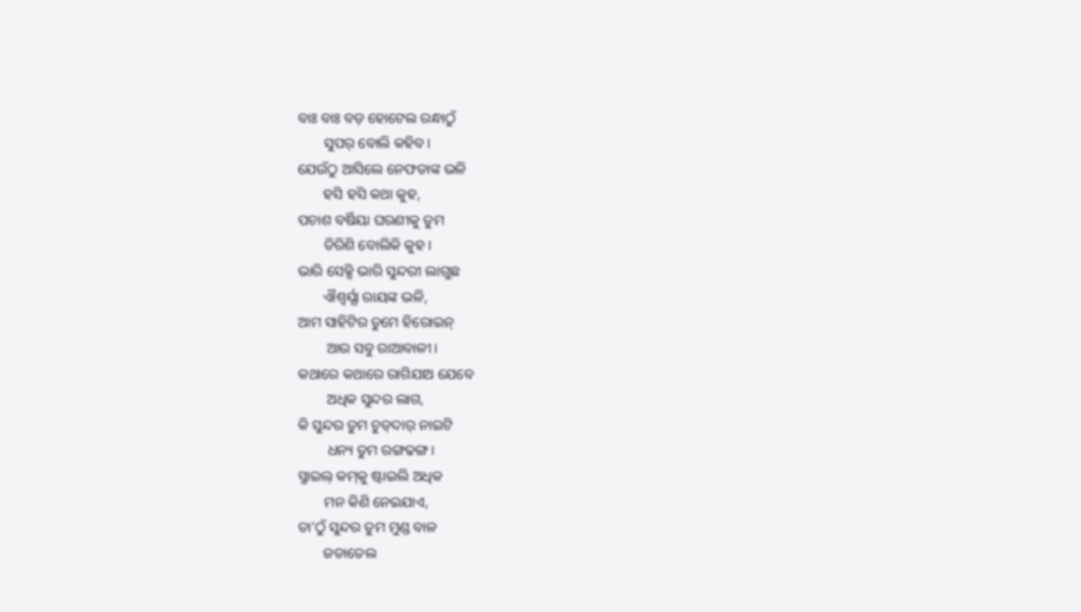ବାଃ ବାଃ ବଡ଼ ହୋଟେଲ ରନ୍ଧାଠୁଁ
       ସୁପର୍ ବୋଲି କହିବ।
ଯେଉଁଠୁ ଆସିଲେ ନେଫଡାଙ୍କ ଭଳି
       ହସି ହସି କଥା କୁହ,
ପଚାଶ ବର୍ଷିୟା ଘରଣୀକୁ‌ ତୁମ
       ତିରିଶି ବୋଲିକି‌ କୁହ।
ଭାରି ସେକ୍ସି ଭାରି ସୁନ୍ଦରୀ ଲାଗୁଛ
       ଐଶ୍ୱର୍ଯ୍ଯା ରାୟଙ୍କ ଭଳି,
ଆମ ସାହିଟିର ତୁମେ ହିରୋଇନ୍
        ଆଉ ସବୁ ରାଆବାଳୀ।
କଥାରେ କଥାରେ ରାଗିଯାଅ ଯେବେ
        ଅଧିକ ସୁନ୍ଦର ଲାଗ,
କି ସୁନ୍ଦର ତୁମ ଚୁଡ୍‌ଦାର୍ ନାଇଟି
        ଧନ୍ୟ ତୁମ ରଙ୍ଗଢଙ୍ଗ।
ସ୍ମାଇଲ୍‌ କମ୍‌କୁ ଷ୍ଟାଇଲି ଅଧିକ
       ମନ କିଣି ନେଇଯାଏ,
ତା’ଠୁଁ ସୁନ୍ଦର ତୁମ ମୁଣ୍ଡ ବାଳ
       ଜଡାତେଲ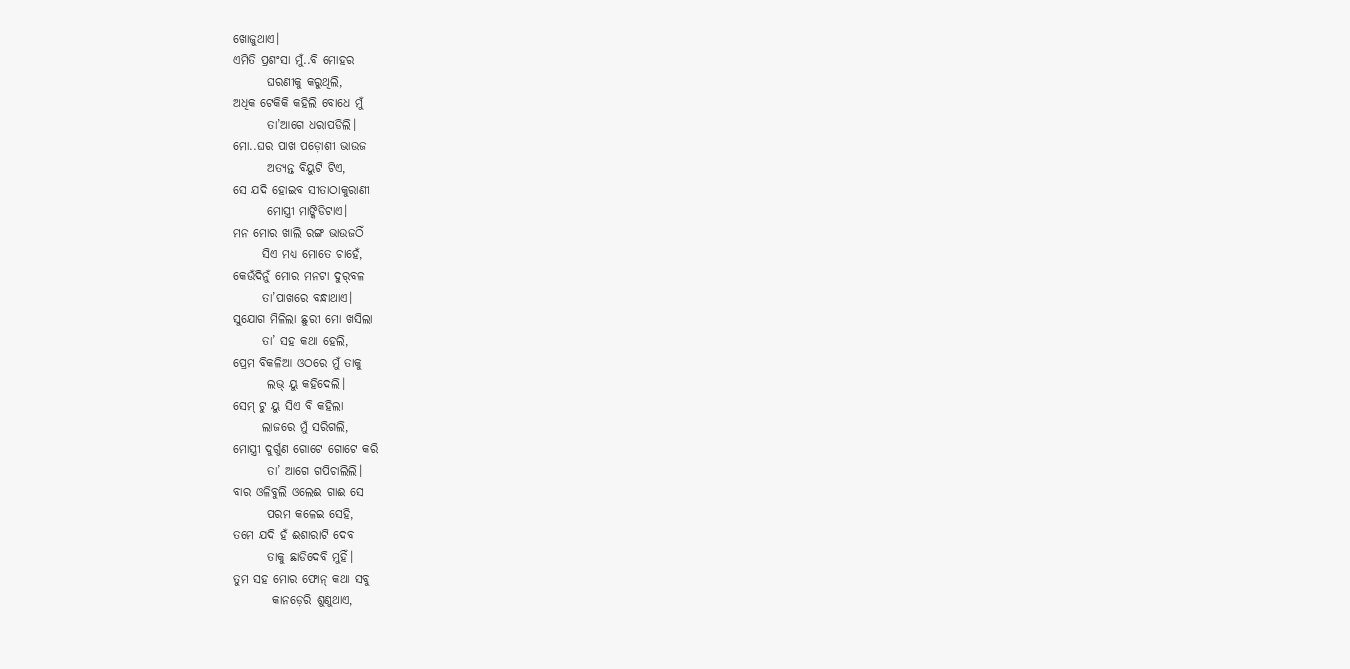ଖୋଜୁଥାଏ।
ଏମିତି ପ୍ରଶଂସା ମୁଁ..ବି ମୋହର
       ଘରଣୀକୁ କରୁଥିଲି‌,
ଅଧିକ ଟେକିକି କହିଲି ବୋଧେ ମୁଁ
       ତା’ଆଗେ ଧରାପଡିଲି।
ମୋ..ଘର ପାଖ ପଡ଼ୋଶୀ ଭାଉଜ
       ଅତ୍ୟନ୍ତ ବିୟୁଟି ଟିଏ,
ସେ ଯଦି ହୋଇବ ସୀତାଠାକୁରାଣୀ‌
       ମୋସ୍ତ୍ରୀ ମାଙ୍କିଡିଟାଏ‌।
ମନ ମୋର ଖାଲି ରଙ୍ଗ ଭାଉଜଠିଁ
      ସିଏ ମଧ୍ୟ ମୋତେ ଚାହେଁ,
କେଉଁଦିନୁଁ ମୋର ମନଟା ଦୁର୍‌ବଳ
      ତା’ପାଖରେ ବନ୍ଧାଥାଏ।
ସୁଯୋଗ ମିଳିଲା ଛୁରୀ ମୋ ଖସିଲା
      ତା’ ସହ କଥା ହେଲି,
ପ୍ରେମ ବିକଳିଆ ଓଠରେ ମୁଁ ତାକୁ
       ଲଭ୍ ୟୁ କହିଦେଲି।
ସେମ୍‌ ଟୁ ୟୁ ସିଏ ବି କହିଲା
      ଲାଜରେ ମୁଁ ସରିଗଲି,
ମୋସ୍ତ୍ରୀ ଦୁର୍ଗୁଣ ଗୋଟେ ଗୋଟେ କରି
       ତା’ ଆଗେ ଗପିଚାଲିଲି‌।
ବାର ଓଳିବୁଲି ଓଲେଈ ଗାଈ ସେ
       ପରମ କଳେଇ‌ ସେହି,
ତମେ ଯଦି ହଁ ଈଶାରାଟି ଦେବ
       ତାକୁ ଛାଡିଦେବି ମୁହିଁ।
ତୁମ ସହ ମୋର ଫୋନ୍ କଥା ସବୁ
        କାନଡ଼େରି ଶୁଣୁଥାଏ,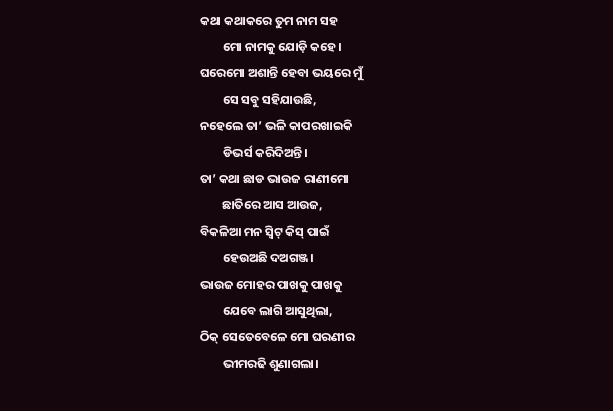କଥା କଥାକରେ ତୁମ ନାମ ସହ
        ମୋ ନାମକୁ ଯୋଡ଼ି କହେ।
ଘରେମୋ ଅଶାନ୍ତି ହେବା ଭୟରେ ମୁଁ
        ସେ ସବୁ ସହିଯାଉଛି,
ନହେଲେ ତା’ ଭଳି କାପରଖାଇକି
        ଡିଭର୍ସ‌ କରିଦିଅନ୍ତି।
ତା’ କଥା ଛାଡ ଭାଉଜ ରାଣୀମୋ
        ଛାତିରେ ଆସ ଆଉଜ,
ବିକଳିଆ ମନ ସ୍ଵିଟ୍‌ କିସ୍ ପାଇଁ
        ହେଉଅଛି ଦ‌ଅଗଞ୍ଜ।
ଭାଉଜ ମୋହର ପାଖକୁ ପାଖକୁ
        ଯେବେ ଲାଗି ଆସୁଥିଲା,
ଠିକ୍ ସେତେବେଳେ ମୋ ଘରଣୀର
        ଭୀମରଢି ଶୁଣାଗଲା‌।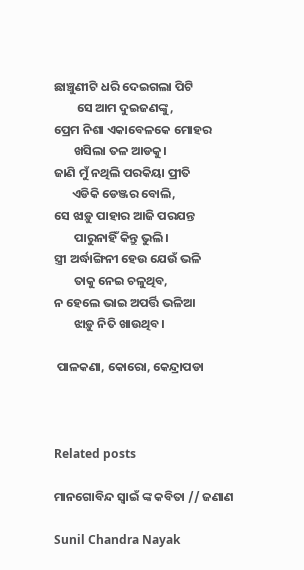ଛାଞ୍ଚୁଣୀଟି ଧରି ଦେଇଗଲା ପିଟି
        ସେ ଆମ ଦୁଇଜଣଙ୍କୁ,
ପ୍ରେମ ନିଶା ଏକାବେଳକେ ମୋହର
       ଖସିଲା ତଳ ଆଡକୁ।
ଜାଣି ମୁଁ ନଥିଲି ପରକିୟା‌ ପ୍ରୀତି
      ଏଡିକି ଡେଞ୍ଜର ବୋଲି,
ସେ ଝାଡ଼ୁ ପାହାର ଆଜି ପରଯନ୍ତ
       ପାରୁନାହିଁ କିନ୍ତୁ ଭୁଲି।
ସ୍ତ୍ରୀ ଅର୍ଦ୍ଧାଙ୍ଗିନୀ ହେଉ ଯେଉଁ ଭଳି
       ତାକୁ ନେଇ ଚଳୁଥିବ,
ନ ହେଲେ ଭାଇ ଅପର୍ତ୍ତି ଭଳିଆ
       ଝାଡ଼ୁ ନିତି ଖାଉଥିବ।

 ପାଳକଣା‌, କୋରୋ‌, କେନ୍ଦ୍ରାପଡା



Related posts

ମାନଗୋବିନ୍ଦ ସ୍ବାଇଁ ଙ୍କ କବିତା // ଜଣାଣ

Sunil Chandra Nayak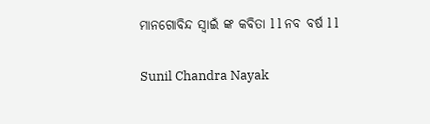ମାନଗୋବିନ୍ଦ ସ୍ବାଇଁ ଙ୍କ କବିତା l l ନବ ବର୍ଷ l l

Sunil Chandra Nayak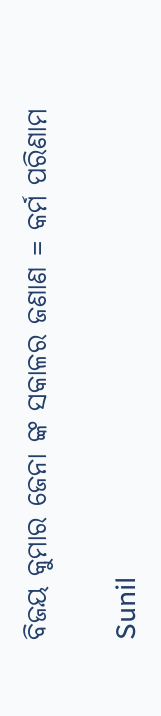ବିଜୟ କୁମାର ଜେନା ଙ୍କ ସକାଳର ଜଣାଣ = କର୍ମ ପରିଣାମ

Sunil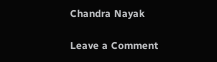Chandra Nayak

Leave a Comment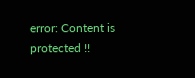error: Content is protected !!